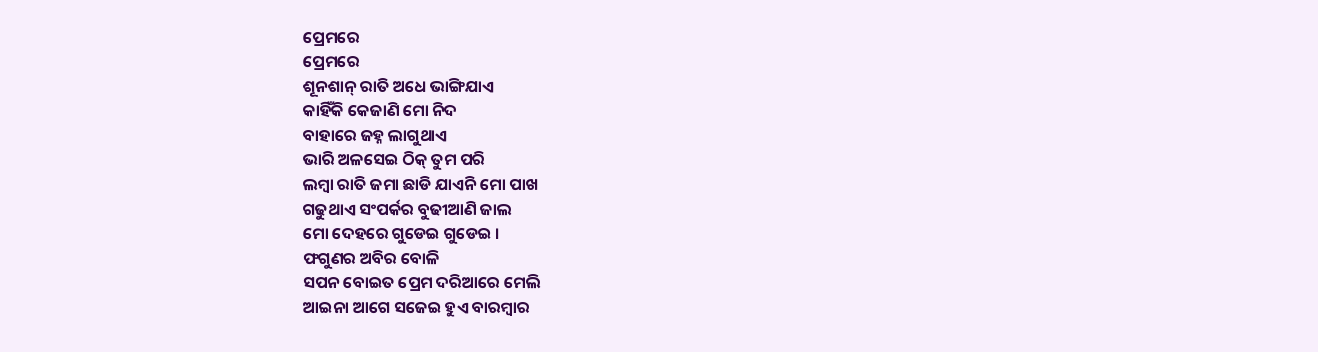ପ୍ରେମରେ
ପ୍ରେମରେ
ଶୂନଶାନ୍ ରାତି ଅଧେ ଭାଙ୍ଗିଯାଏ
କାହିଁକି କେଜାଣି ମୋ ନିଦ
ବାହାରେ ଜହ୍ନ ଲାଗୁଥାଏ
ଭାରି ଅଳସେଇ ଠିକ୍ ତୁମ ପରି
ଲମ୍ବା ରାତି ଜମା ଛାଡି ଯାଏନି ମୋ ପାଖ
ଗଢୁଥାଏ ସଂପର୍କର ବୁଢୀଆଣି ଜାଲ
ମୋ ଦେହରେ ଗୁଡେଇ ଗୁଡେଇ ।
ଫଗୁଣର ଅବିର ବୋଳି
ସପନ ବୋଇତ ପ୍ରେମ ଦରିଆରେ ମେଲି
ଆଇନା ଆଗେ ସଜେଇ ହୁଏ ବାରମ୍ବାର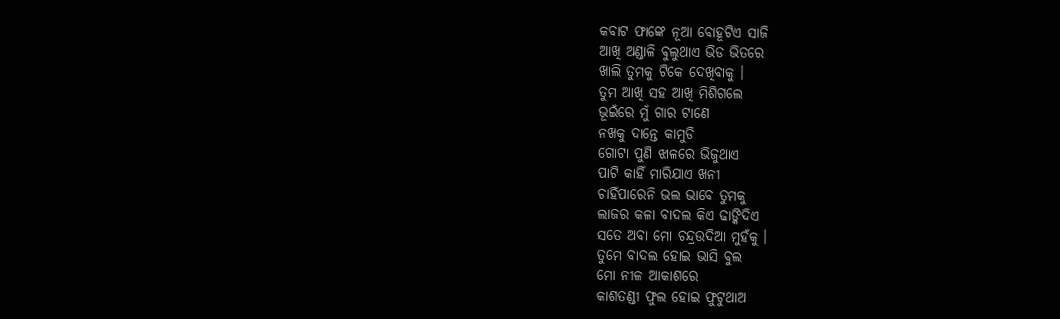କବାଟ ଫାଙ୍କେ ନୂଆ ବୋହୂଟିଏ ସାଜି
ଆଖି ଅଣ୍ଡାଳି ବୁଲୁଥାଏ ଭିଡ ଭିତରେ
ଖାଲି ତୁମକୁ ଟିକେ ଦେଖିବାକୁ ।
ତୁମ ଆଖି ସହ ଆଖି ମିଶିଗଲେ
ଭୂଇଁରେ ମୁଁ ଗାର ଟାଣେ
ନଖକୁ ଦାନ୍ତେ କାମୁଡି
ଗୋଟା ପୁଣି ଝାଳରେ ଭିଜୁଥାଏ
ପାଟି କାହିଁ ମାରିଯାଏ ଖନୀ
ଚାହିଁପାରେନି ଭଲ ଭାବେ ତୁମକୁ
ଲାଜର କଳା ବାଦଲ କିଏ ଢାଙ୍କିଦିଏ
ସତେ ଅବା ମୋ ଚନ୍ଦ୍ରଉଦିଆ ମୁହଁକୁ ।
ତୁମେ ବାଦଲ ହୋଇ ଭାସି ବୁଲ
ମୋ ନୀଳ ଆକାଶରେ
କାଶତଣ୍ଡୀ ଫୁଲ ହୋଇ ଫୁଟୁଥାଅ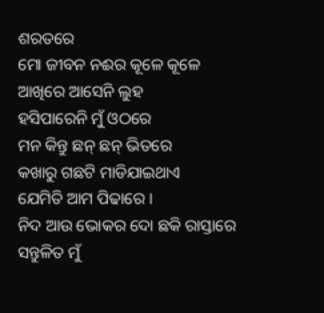ଶରତରେ
ମୋ ଜୀବନ ନଈର କୂଳେ କୂଳେ
ଆଖିରେ ଆସେନି ଲୁହ
ହସିପାରେନି ମୁଁ ଓଠରେ
ମନ କିନ୍ତୁ ଛନ୍ ଛନ୍ ଭିତରେ
କଖାରୁ ଗଛଟି ମାଡିଯାଇଥାଏ
ଯେମିତି ଆମ ପିଢାରେ ।
ନିଦ ଆଉ ଭୋକର ଦୋ ଛକି ରାସ୍ତାରେ
ସନ୍ତୁଳିତ ମୁଁ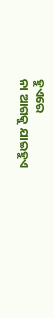ହୁଏରେ
ନା ଆଗକୁ ଯାଇହୁଏ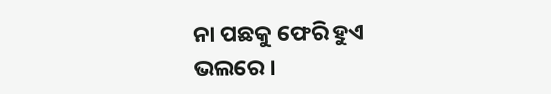ନା ପଛକୁ ଫେରି ହୁଏ ଭଲରେ ।